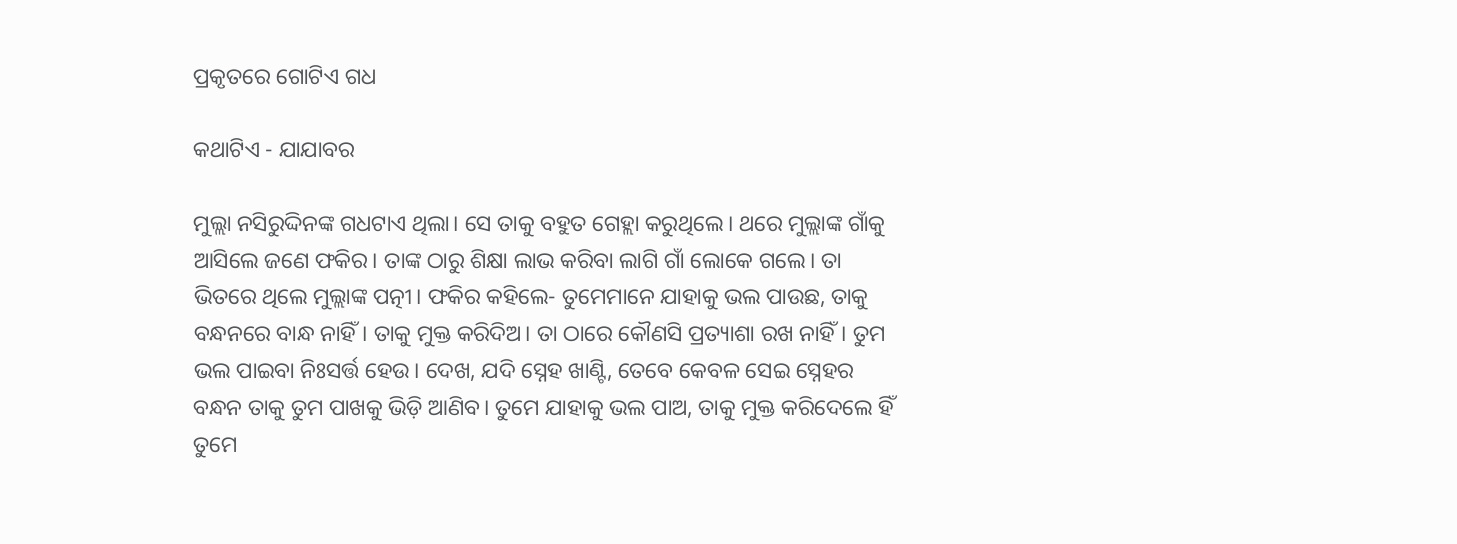ପ୍ରକୃତରେ ଗୋଟିଏ ଗଧ

କଥାଟିଏ - ଯାଯାବର

ମୁଲ୍ଲା ନସିରୁଦ୍ଦିନଙ୍କ ଗଧଟାଏ ଥିଲା। ସେ ତାକୁ ବହୁତ ଗେହ୍ଲା କରୁଥିଲେ। ଥରେ ମୁଲ୍ଲାଙ୍କ ଗାଁକୁ ଆସିଲେ ଜଣେ ଫକିର। ତାଙ୍କ ଠାରୁ ଶିକ୍ଷା ଲାଭ କରିବା ଲାଗି ଗାଁ ଲୋକେ ଗଲେ। ତା ଭିତରେ ଥିଲେ ମୁଲ୍ଲାଙ୍କ ପତ୍ନୀ। ଫକିର କହିଲେ- ତୁମେମାନେ ଯାହାକୁ ଭଲ ପାଉଛ, ତାକୁ ବନ୍ଧନରେ ବାନ୍ଧ ନାହିଁ। ତାକୁ ମୁକ୍ତ କରିଦିଅ। ତା ଠାରେ କୌଣସି ପ୍ରତ୍ୟାଶା ରଖ ନାହିଁ। ତୁମ ଭଲ ପାଇବା ନିଃସର୍ତ୍ତ ହେଉ। ଦେଖ, ଯଦି ସ୍ନେହ ଖାଣ୍ଟି, ତେବେ କେବଳ ସେଇ ସ୍ନେହର ବନ୍ଧନ ତାକୁ ତୁମ ପାଖକୁ ଭିଡ଼ି ଆଣିବ। ତୁମେ ଯାହାକୁ ଭଲ ପାଅ, ତାକୁ ମୁକ୍ତ କରିଦେଲେ ହିଁ ତୁମେ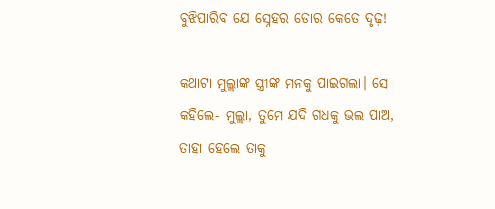ବୁଝିପାରିବ ଯେ ସ୍ନେହର ଡୋର କେତେ ଦୃଢ଼!

କଥାଟା ମୁଲ୍ଲାଙ୍କ ସ୍ତ୍ରୀଙ୍କ ମନକୁ ପାଇଗଲା। ସେ କହିଲେ- ମୁଲ୍ଲା, ତୁମେ ଯଦି ଗଧକୁ ଭଲ ପାଅ, ତାହା ହେଲେ ତାକୁ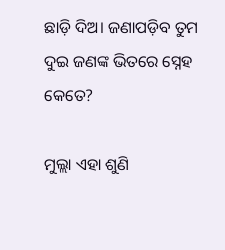ଛାଡ଼ି ଦିଅ। ଜଣାପଡ଼ିବ ତୁମ ଦୁଇ ଜଣଙ୍କ ଭିତରେ ସ୍ନେହ କେତେ?

ମୁଲ୍ଲା ଏହା ଶୁଣି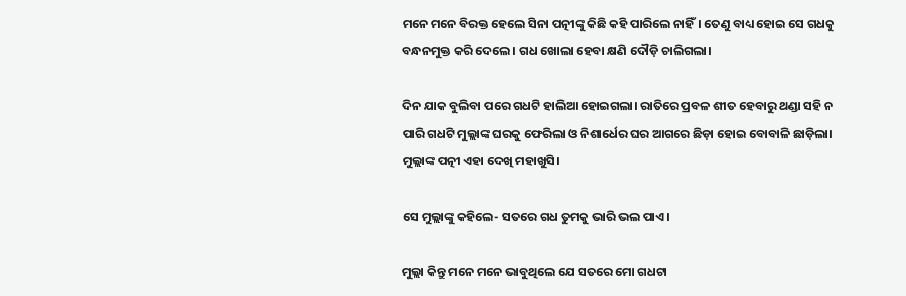ମନେ ମନେ ବିରକ୍ତ ହେଲେ ସିନା ପତ୍ନୀଙ୍କୁ କିଛି କହି ପାରିଲେ ନାହିଁ। ତେଣୁ ବାଧ୍ୟ ହୋଇ ସେ ଗଧକୁ ବନ୍ଧନମୁକ୍ତ କରି ଦେଲେ। ଗଧ ଖୋଲା ହେବା କ୍ଷଣି ଦୌଡ଼ି ଚାଲିଗଲା।

ଦିନ ଯାକ ବୁଲିବା ପରେ ଗଧଟି ହାଲିଆ ହୋଇଗଲା। ରାତିରେ ପ୍ରବଳ ଶୀତ ହେବାରୁ ଥଣ୍ଡା ସହି ନ ପାରି ଗଧଟି ମୁଲ୍ଲାଙ୍କ ଘରକୁ ଫେରିଲା ଓ ନିଶାର୍ଧ‌େର ଘର ଆଗରେ ଛିଡ଼ା ହୋଇ ବୋବାଳି ଛାଡ଼ିଲା। ମୁଲ୍ଲାଙ୍କ ପତ୍ନୀ ଏହା ଦେଖି ମହାଖୁସି।

ସେ ମୁଲ୍ଲାଙ୍କୁ କହିଲେ- ସତରେ ଗଧ ତୁମକୁ ଭାରି ଭଲ ପାଏ।

ମୁଲ୍ଲା କିନ୍ତୁ ମନେ ମନେ ଭାବୁଥିଲେ ଯେ ସତରେ ମୋ ଗଧଟା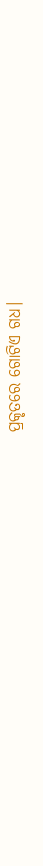ପ୍ରକୃତରେ ଗୋଟିଏ ଗଧ।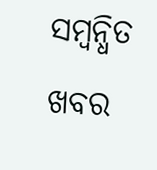ସମ୍ବନ୍ଧିତ ଖବର